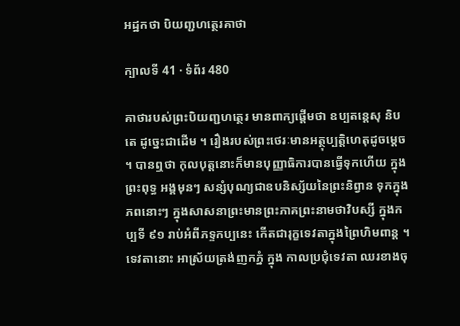អដ្ឋកថា បិយញ្ជហត្ថេរគាថា

ក្បាលទី 41 · ទំព័រ 480

គាថារបស់ព្រះបិយញ្ជហត្ថេរ មានពាក្យផ្តើមថា ឧប្បតន្តេសុ និបតេ ដូច្នេះជាដើម ។ រឿងរបស់ព្រះថេរៈមានអត្ថុប្បត្តិហេតុដូចម្តេច ។ បានឮថា កុលបុត្តនោះក៏មានបុញ្ញាធិការបានធ្វើទុកហើយ ក្នុងព្រះពុទ្ធ អង្គមុនៗ សន្សំបុណ្យជាឧបនិស្ស័យនៃព្រះនិព្វាន ទុកក្នុងភពនោះៗ ក្នុងសាសនាព្រះមានព្រះភាគព្រះនាមថាវិបស្សី ក្នុងកប្បទី ៩១ រាប់អំពីភទ្ទកប្បនេះ កើតជារុក្ខទេវតាក្នុងព្រៃហិមពាន្ត ។ ទេវតានោះ អាស្រ័យត្រង់ញកភ្នំ ក្នុង កាលប្រជុំទេវតា ឈរខាងចុ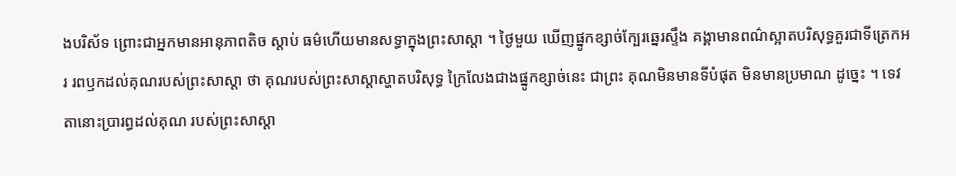ងបរិស័ទ ព្រោះជាអ្នកមានអានុភាពតិច ស្តាប់ ធម៌ហើយមានសទ្ធាក្នុងព្រះសាស្តា ។ ថ្ងៃមួយ ឃើញផ្នូកខ្សាច់ក្បែរឆ្នេរស្ទឹង គង្គាមានពណ៌ស្អាតបរិសុទ្ធគួរជាទីត្រេកអរ រពឫកដល់គុណរបស់ព្រះសាស្តា ថា គុណរបស់ព្រះសាស្តាស្ហាតបរិសុទ្ធ ក្រៃលែងជាងផ្នូកខ្សាច់នេះ ជាព្រះ គុណមិនមានទីបំផុត មិនមានប្រមាណ ដូច្នេះ ។ ទេវតានោះប្រារព្ធដល់គុណ របស់ព្រះសាស្តា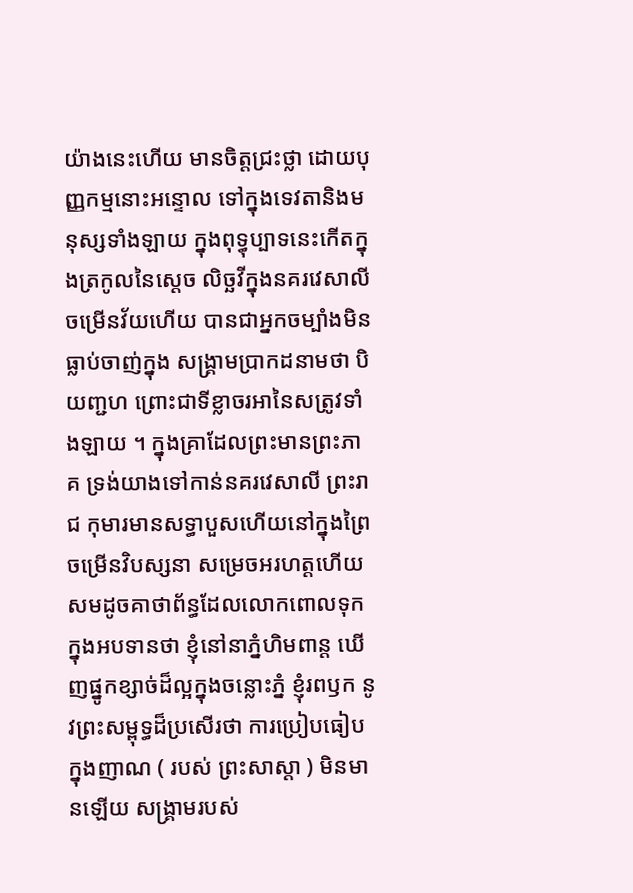យ៉ាងនេះហើយ មានចិត្តជ្រះថ្លា ដោយបុញ្ញកម្មនោះអន្ទោល ទៅក្នុងទេវតានិងមនុស្សទាំងឡាយ ក្នុងពុទ្ធុប្បាទនេះកើតក្នុងត្រកូលនៃស្តេច លិច្ឆវីក្នុងនគរវេសាលី ចម្រើនវ័យហើយ បានជាអ្នកចម្បាំងមិនធ្លាប់ចាញ់ក្នុង សង្រ្គាមប្រាកដនាមថា បិយញ្ជហ ព្រោះជាទីខ្លាចរអានៃសត្រូវទាំងឡាយ ។ ក្នុងគ្រាដែលព្រះមានព្រះភាគ ទ្រង់យាងទៅកាន់នគរវេសាលី ព្រះរាជ កុមារមានសទ្ធាបួសហើយនៅក្នុងព្រៃចម្រើនវិបស្សនា សម្រេចអរហត្តហើយ សមដូចគាថាព័ន្ធដែលលោកពោលទុកក្នុងអបទានថា ខ្ញុំនៅនាភ្នំហិមពាន្ត ឃើញផ្នូកខ្សាច់ដ៏ល្អក្នុងចន្លោះភ្នំ ខ្ញុំរពឫក នូវព្រះសម្ពុទ្ធដ៏ប្រសើរថា ការប្រៀបធៀបក្នុងញាណ ( របស់ ព្រះសាស្តា ) មិនមានឡើយ សង្រ្គាមរបស់